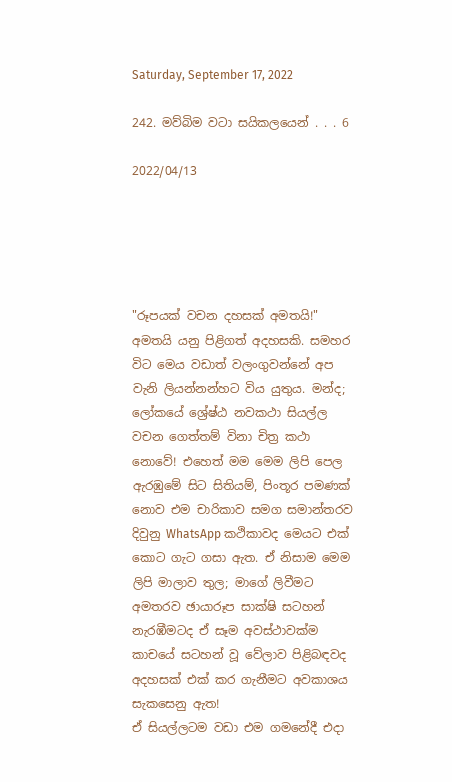Saturday, September 17, 2022

242. මව්බිම වටා සයිකලයෙන් . . . 6

2022/04/13





"රූපයක් වචන දහසක් අමතයි!" අමතයි යනු පිළිගත් අදහසකි. සමහර විට මෙය වඩාත් වලංගුවන්නේ අප වැනි ලියන්නන්හට විය යුතුය. මන්ද; ලෝකයේ ශ්‍රේෂ්ඨ නවකථා සියල්ල  වචන ගෙත්තම් විනා චිත්‍ර කථා නොවේ! එහෙත් මම මෙම ලිපි පෙල ඇරඹුමේ සිට සිතියම්, පිංතූර පමණක් නොව එම චාරිකාව සමග සමාන්තරව දිවුනු WhatsApp කථිකාවද මෙයට එක් කොට ගැට ගසා ඇත. ඒ නිසාම මෙම ලිපි මාලාව තුල; මාගේ ලිවීමට අමතරව ඡායාරූප සාක්ෂි සටහන් නැරඹීමටද ඒ සෑම අවස්ථාවක්ම කාචයේ සටහන් වූ වේලාව පිළිබඳවද අදහසක් එක් කර ගැනීමට අවකාශය සැකසෙනු ඇත!
ඒ සියල්ලටම වඩා එම ගමනේදී එදා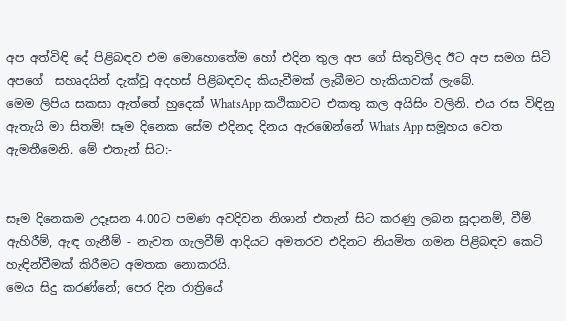අප අත්විඳි දේ පිළිබඳව එම මොහොතේම හෝ එදින තුල අප ගේ සිතුවිලිද ඊට අප සමග සිටි අපගේ  සහෘදයින් දැක්වූ අදහස් පිළිබඳවද කියැවීමක් ලැබීමට හැකියාවක් ලැබේ.
මෙම ලිපිය සකසා ඇත්තේ හුදෙක් WhatsApp කථිකාවට එකතු කල අයිසිං වලිනි. එය රස විඳිනු ඇතැයි මා සිතමි! සෑම දිනෙක සේම එදිනද දිනය ඇරඹෙන්නේ Whats App සමූහය වෙත ඇමතීමෙනි. මේ එතැන් සිට:-


සෑම දිනෙකම උදෑසන 4.00ට පමණ අවදිවන නිශාන් එතැන් සිට කරණු ලබන සූදානම්, වීම් ඇහිරීම්, ඇඳ ගැනීම් - නැවත ගැලවීම් ආදියට අමතරව එදිනට නියමිත ගමන පිළිබඳව කෙටි හැඳින්වීමක් කිරීමට අමතක නොකරයි.
මෙය සිදු කරණ්නේ; පෙර දින රාත්‍රියේ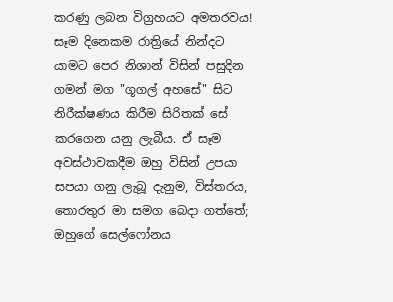කරණු ලබන විග්‍රහයට අමතරවය! සෑම දිනෙකම රාත්‍රියේ නින්දට යාමට පෙර නිශාන් විසින් පසුදින ගමන් මග "ගූගල් අහසේ" සිට නිරීක්ෂණය කිරීම සිරිතක් සේ කරගෙන යනු ලැබීය. ඒ සෑම අවස්ථාවකදීම ඔහු විසින් උපයා සපයා ගනු ලැබූ දැනුම, විස්තරය, තොරතුර මා සමග බෙදා ගත්තේ; ඔහුගේ සෙල්ෆෝනය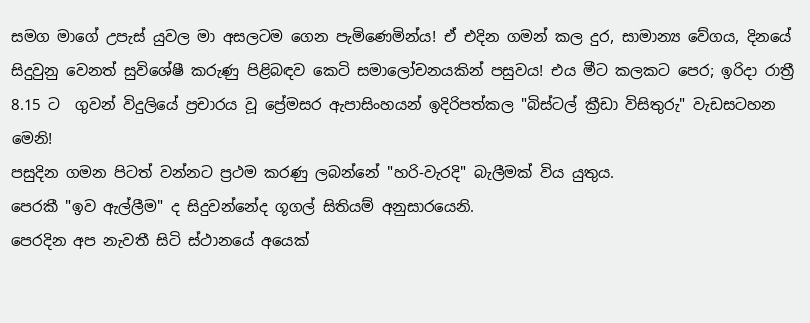සමග මාගේ උපැස් යුවල මා අසලටම ගෙන පැමිණෙමින්ය! ඒ එදින ගමන් කල දුර, සාමාන්‍ය වේගය, දිනයේ සිදුවුනු වෙනත් සුවිශේෂී කරුණු පිළිබඳව කෙටි සමාලෝචනයකින් පසුවය! එය මීට කලකට පෙර; ඉරිදා රාත්‍රී 8.15 ට  ගුවන් විදුලියේ ප්‍රචාරය වූ ප්‍රේමසර ඇපාසිංහයන් ඉදිරිපත්කල "බිස්ටල් ක්‍රීඩා විසිතුරු" වැඩසටහන මෙනි!
පසුදින ගමන පිටත් වන්නට ප්‍රථම කරණු ලබන්නේ "හරි-වැරදි" බැලීමක් විය යුතුය.
පෙරකී "ඉව ඇල්ලීම" ද සිදුවන්නේද ගූගල් සිතියම් අනුසාරයෙනි.
පෙරදින අප නැවතී සිටි ස්ථානයේ අයෙක්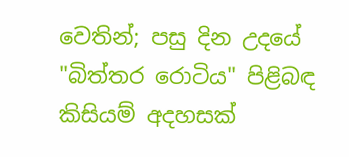වෙතින්; පසු දින උදයේ "බිත්තර රොටිය" පිළිබඳ කිසියම් අදහසක්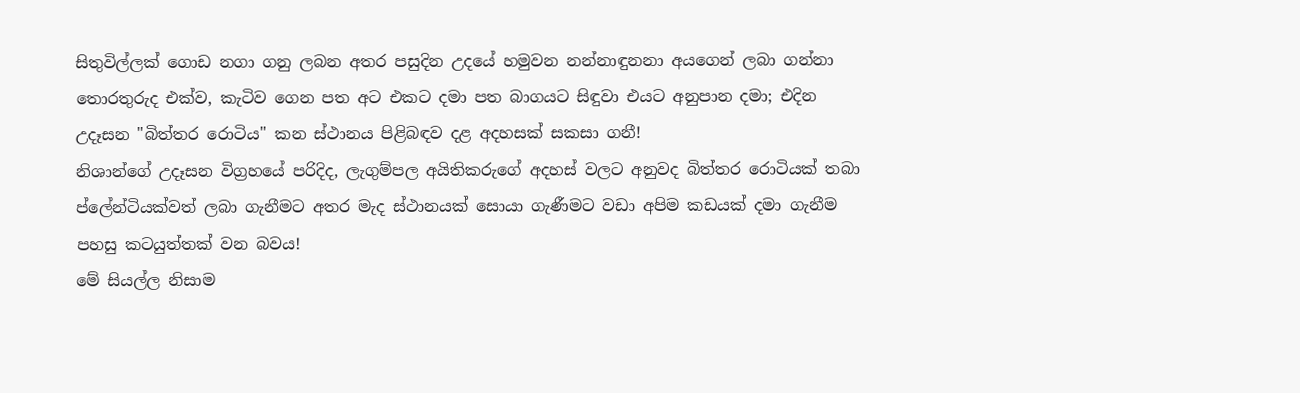සිතුවිල්ලක් ගොඩ නගා ගනු ලබන අතර පසුදින උදයේ හමුවන නන්නාඳුනනා අයගෙන් ලබා ගන්නා තොරතුරුද එක්ව, කැටිව ගෙන පත අට එකට දමා පත බාගයට සිඳුවා එයට අනුපාන දමා; එදින උදෑසන "බිත්තර රොටිය" කන ස්ථානය පිළිබඳව දළ අදහසක් සකසා ගනී!
නිශාන්ගේ උදෑසන විග්‍රහයේ පරිදිද, ලැගුම්පල අයිතිකරුගේ අදහස් වලට අනුවද බිත්තර රොටියක් තබා ප්ලේන්ටියක්වත් ලබා ගැනීමට අතර මැද ස්ථානයක් සොයා ගැණීමට වඩා අපිම කඩයක් දමා ගැනීම පහසු කටයුත්තක් වන බවය!
මේ සියල්ල නිසාම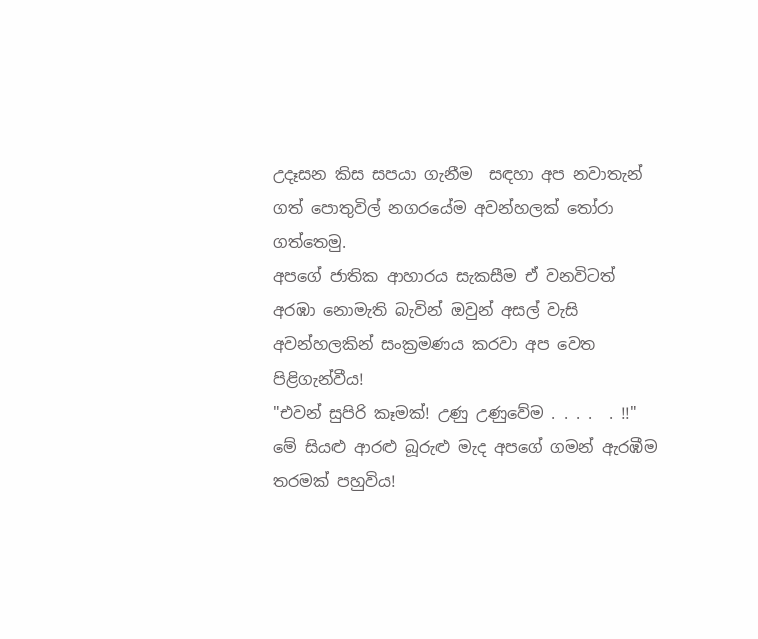උදෑසන කිස සපයා ගැනීම  සඳහා අප නවාතැන් ගත් පොතුවිල් නගරයේම අවන්හලක් තෝරා ගත්තෙමු.
අපගේ ජාතික ආහාරය සැකසීම ඒ වනවිටත් අරඹා නොමැති බැවින් ඔවුන් අසල් වැසි අවන්හලකින් සංක්‍රමණය කරවා අප වෙත පිළිගැන්වීය!
"එවන් සුපිරි කෑමක්! උණු උණුවේම . . . .  . !!"
මේ සියළු ආරළු බූරුළු මැද අපගේ ගමන් ඇරඹීම තරමක් පහුවිය!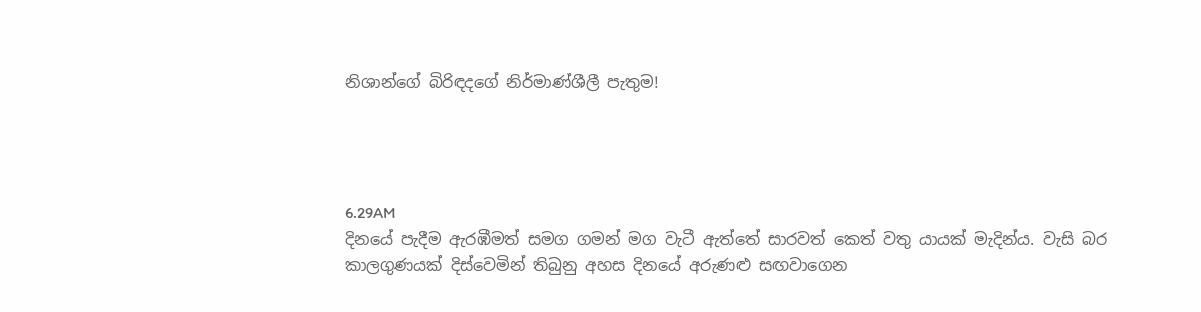නිශාන්ගේ බිරිඳදගේ නිර්මාණ්ශීලී පැතුම!




6.29AM
දිනයේ පැදීම ඇරඹීමත් සමග ගමන් මග වැටී ඇත්තේ සාරවත් කෙත් වතු යායක් මැදින්ය. වැසි බර කාලගුණයක් දිස්වෙමින් තිබුනු අහස දිනයේ අරුණළු සඟවාගෙන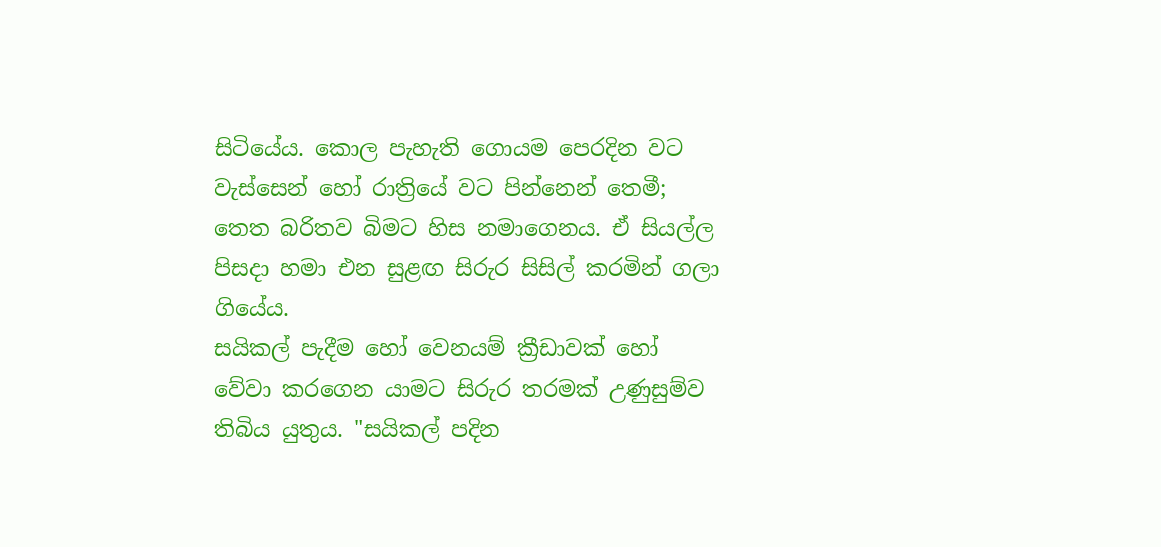සිටියේය. කොල පැහැති ගොයම පෙරදින වට වැස්සෙන් හෝ රාත්‍රියේ වට පින්නෙන් තෙමී; තෙත බරිතව බිමට හිස නමාගෙනය. ඒ සියල්ල පිසදා හමා එන සුළඟ සිරුර සිසිල් කරමින් ගලා ගියේය.
සයිකල් පැදීම හෝ වෙනයම් ක්‍රීඩාවක් හෝ වේවා කරගෙන යාමට සිරුර තරමක් උණුසුම්ව තිබිය යුතුය. "සයිකල් පදින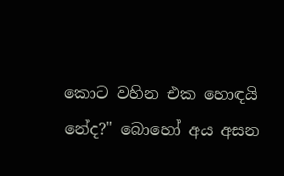කොට වහින එක හොඳයි නේද?" බොහෝ අය අසන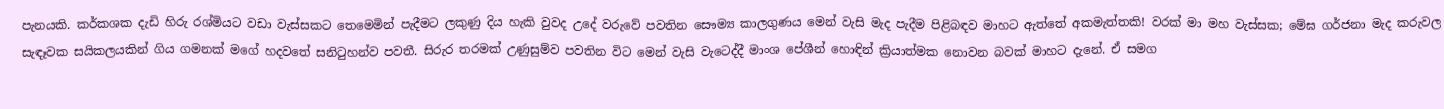පැනයකි. කර්කශක දැඩි හිරු රශ්මියට වඩා වැස්සකට තෙමෙමින් පැදීමට ලකුණු දිය හැකි වුවද උදේ වරුවේ පවතින සෞම්‍ය කාලගුණය මෙන් වැසි මැද පැදීම පිළිබඳව මාහට ඇත්තේ අකමැත්තකි! වරක් මා මහ වැස්සක; මේඝ ගර්ජනා මැද කරුවල සැඳෑවක සයිකලයකින් ගිය ගමනක් මගේ හදවතේ සනිටුහන්ව පවතී. සිරුර තරමක් උණුසුම්ව පවතින විට මෙන් වැසි වැටෙද්දී මාංශ පේශීන් හොඳින් ක්‍රියාත්මක නොවන බවක් මාහට දැනේ. ඒ සමග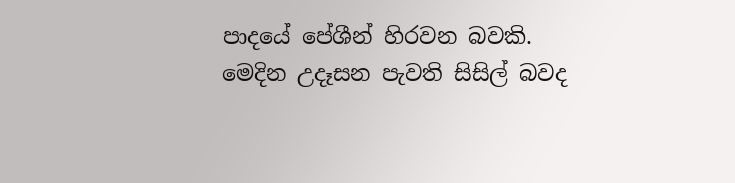පාදයේ පේශීන් හිරවන බවකි.
මෙදින උදෑසන පැවති සිසිල් බවද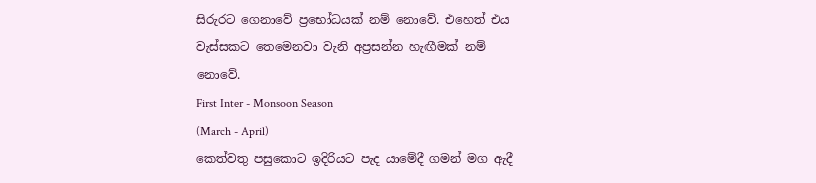සිරුරට ගෙනාවේ ප්‍රභෝධයක් නම් නොවේ. එහෙත් එය වැස්සකට තෙමෙනවා වැනි අප්‍රසන්න හැඟීමක් නම් නොවේ.
First Inter - Monsoon Season
(March - April)
කෙත්වතු පසුකොට ඉදිරියට පැද යාමේදී ගමන් මග ඇදී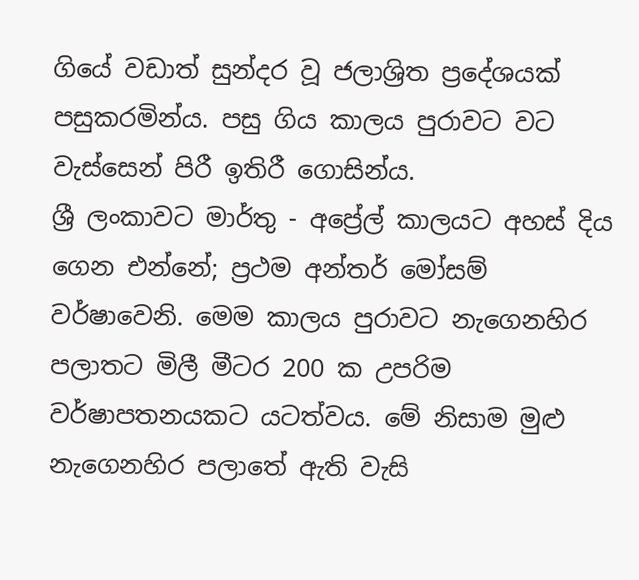ගියේ වඩාත් සුන්දර වූ ජලාශ්‍රිත ප්‍රදේශයක් පසුකරමින්ය. පසු ගිය කාලය පුරාවට වට වැස්සෙන් පිරී ඉතිරී ගොසින්ය.
ශ්‍රී ලංකාවට මාර්තු - අප්‍රේල් කාලයට අහස් දිය ගෙන එන්නේ; ප්‍රථම අන්තර් මෝසම් වර්ෂාවෙනි. මෙම කාලය පුරාවට නැගෙනහිර පලාතට මිලී මීටර 200 ක උපරිම වර්ෂාපතනයකට යටත්වය. මේ නිසාම මුළු නැගෙනහිර පලාතේ ඇති වැසි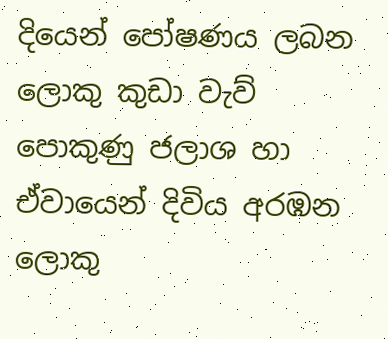දියෙන් පෝෂණය ලබන ලොකු කුඩා වැව් පොකුණු ජලාශ හා ඒවායෙන් දිවිය අරඹන ලොකු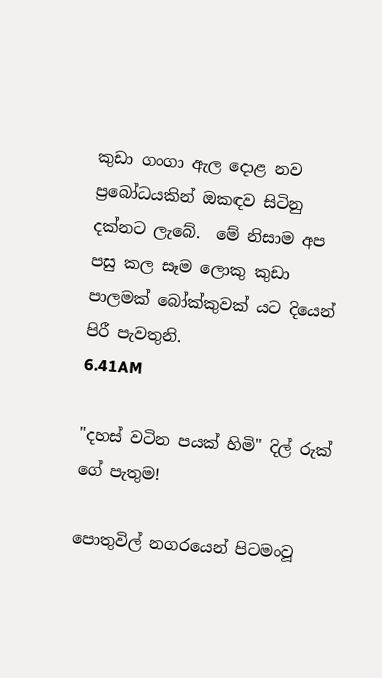කුඩා ගංගා ඇල දොළ නව ප්‍රබෝධයකින් ඔකඳව සිටිනු දක්නට ලැබේ.  මේ නිසාම අප පසු කල සෑම ලොකු කුඩා පාලමක් බෝක්කුවක් යට දියෙන් පිරී පැවතුනි.
6.41AM

"දහස් වටින පයක් හිමි" දිල් රුක් ගේ පැතුම!

පොතුවිල් නගරයෙන් පිටමංවූ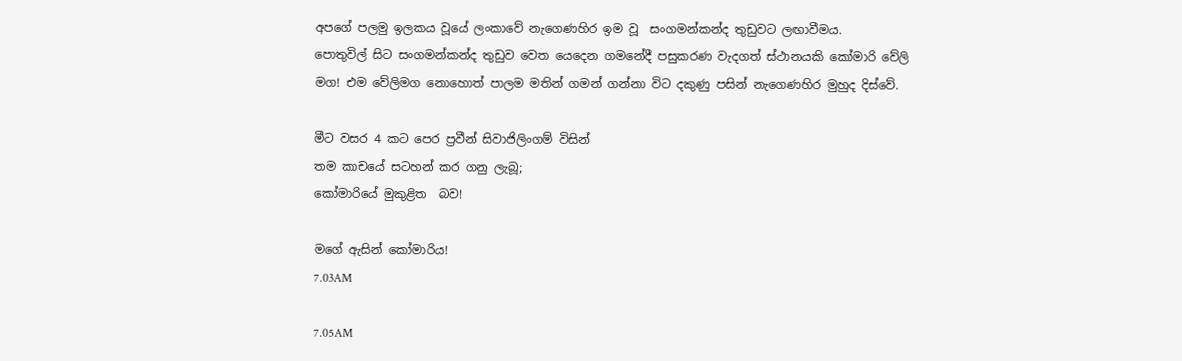අපගේ පලමු ඉලකය වූයේ ලංකාවේ නැගෙණහිර ඉම වූ  සංගමන්කන්ද තුඩුවට ලඟාවීමය.
පොතුවිල් සිට සංගමන්කන්ද තුඩුව වෙත යෙදෙන ගමනේදී පසුකරණ වැදගත් ස්ථානයකි කෝමාරි වේලි මග! එම වේලිමග නොහොත් පාලම මතින් ගමන් ගන්නා විට දකුණු පසින් නැගෙණහිර මුහුද දිස්වේ.

මීට වසර 4 කට පෙර ප්‍රවීන් සිවාජිලිංගම් විසින්
තම කාචයේ සටහන් කර ගනු ලැබූ;
කෝමාරියේ මුකුළිත  බව!

මගේ ඇසින් කෝමාරිය!
7.03AM

7.05AM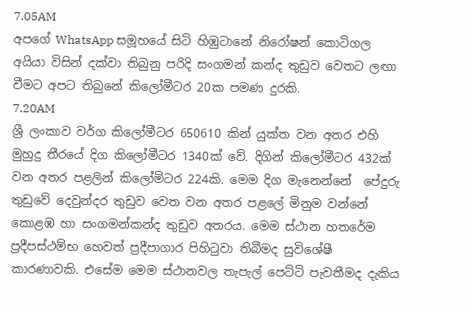7.05AM
අපගේ WhatsApp සමූහයේ සිටි හිඹුටානේ නිරෝෂන් කොටිගල අයියා විසින් දක්වා තිබුනු පරිදි සංගමන් කන්ද තුඩුව වෙතට ලඟා වීමට අපට තිබුනේ කිලෝමීටර 20ක පමණ දුරකි.
7.20AM
ශ්‍රී ලංකාව වර්ග කිලෝමීටර 650610 කින් යුක්ත වන අතර එහි මුහුදු තීරයේ දිග කිලෝමීටර 1340ක් වේ. දිගින් කිලෝමීටර 432ක් වන අතර පළලින් කිලෝමිටර 224කි. මෙම දිග මැනෙන්නේ  පේදුරු තුඩුවේ දෙවුන්දර තුඩුව වෙත වන අතර පළලේ මිනුම වන්නේ කොළඹ හා සංගමන්කන්ද තුඩුව අතරය. මෙම ස්ථාන හතරේම ප්‍රදීපස්ථම්භ හෙවත් ප්‍රදීපාගාර පිහිටුවා තිබීමද සුවිශේෂී කාරණාවකි. එසේම මෙම ස්ථානවල තැපැල් පෙට්ටි පැවතීමද දැකිය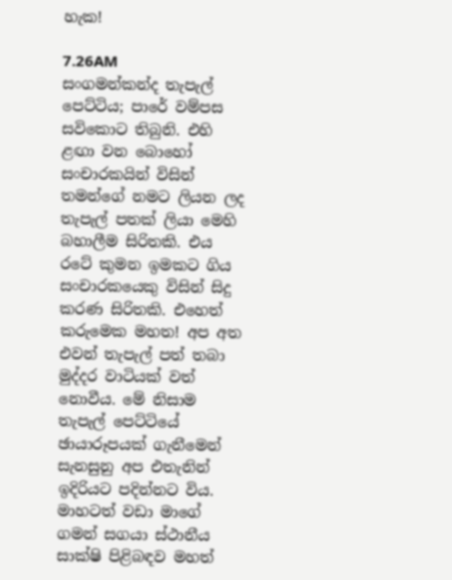හැක!

7.26AM
සංගමන්කන්ද තැපැල් පෙට්ටිය; පාරේ වම්පස සවිකොට තිබුනි. එහි ළඟා වන බොහෝ සංචාරකයින් විසින් තමන්ගේ නමට ලියන ලද තැපැල් පතක් ලියා මෙහි බහාලීම සිරිතකි. එය රටේ කුමන ඉමකට ගිය සංචාරකයෙකු විසින් සිදු කරණ සිරිතකි. එහෙත් කරුමෙක මහත! අප අත එවන් තැපැල් පත් තබා මුද්දර වාටියක් වත් නොවීය. මේ නිසාම තැපැල් පෙට්ටියේ ඡායාරූපයක් ගැනීමෙන් සැනසුනු අප එතැනින් ඉදිරියට පදින්නට විය.
මාහටත් වඩා මාගේ ගමන් සගයා ස්ථානීය සාක්ෂි පිළිබඳව මහත්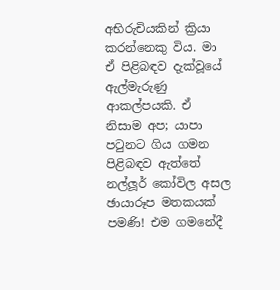අභිරුචියකින් ක්‍රියා කරන්නෙකු විය. මා ඒ පිළිබඳව දැක්වූයේ ඇල්මැරුණු ආකල්පයකි. ඒ නිසාම අප; යාපා පටුනට ගිය ගමන පිළිබඳව ඇත්තේ නල්ලූර් කෝවිල අසල ඡායාරූප මතකයක් පමණි! එම ගමනේදී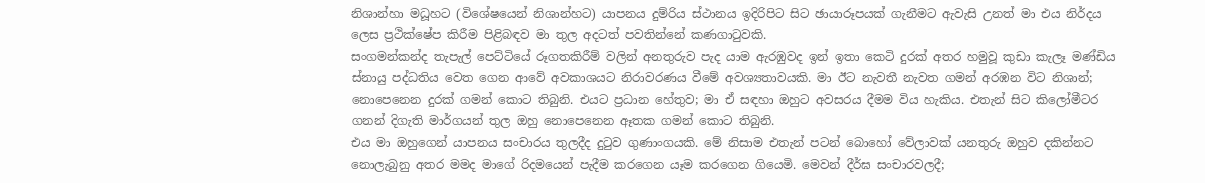නිශාන්හා මධූහට (විශේෂයෙන් නිශාන්හට) යාපනය දුම්රිය ස්ථානය ඉදිරිපිට සිට ඡායාරූපයක් ගැනීමට ඇවැසි උනත් මා එය නිර්දය ලෙස ප්‍රථික්ෂේප කිරීම පිළිබඳව මා තුල අදටත් පවතින්නේ කණගාටුවකි.
සංගමන්කන්ද තැපැල් පෙට්ටියේ රූගතකිරීම් වලින් අනතුරුව පැද යාම ඇරඹුවද ඉන් ඉතා කෙටි දුරක් අතර හමුවූ කුඩා කැලෑ මණ්ඩිය ස්නායු පද්ධතිය වෙත ගෙන ආවේ අවකාශයට නිරාවරණය වීමේ අවශ්‍යතාවයකි. මා ඊට නැවතී නැවත ගමන් අරඹන විට නිශාන්; නොපෙනෙන දුරක් ගමන් කොට තිබුනි. එයට ප්‍රධාන හේතුව; මා ඒ සඳහා ඔහුට අවසරය දීමම විය හැකිය. එතැන් සිට කිලෝමීටර ගනන් දිගැති මාර්ගයන් තුල ඔහු නොපෙනෙන ඈතක ගමන් කොට තිබුනි.
එය මා ඔහුගෙන් යාපනය සංචාරය තුලදීද දුටුව ගුණාංගයකි. මේ නිසාම එතැන් පටන් බොහෝ වේලාවක් යනතුරු ඔහුව දකින්නට නොලැබුනු අතර මමද මාගේ රිදමයෙන් පැදීම කරගෙන යෑම කරගෙන ගියෙමි. මෙවන් දීර්ඝ සංචාරවලදී;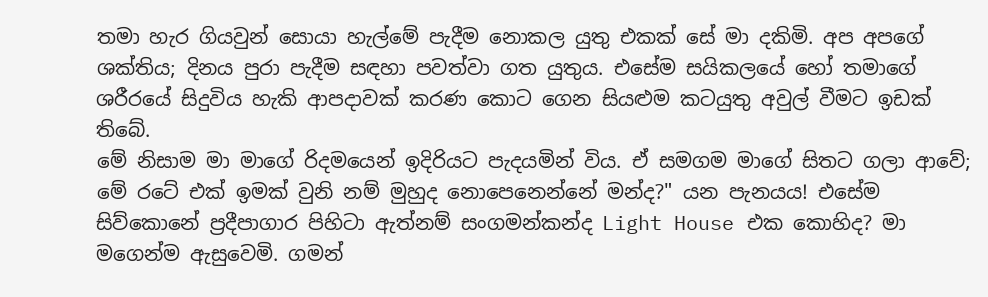තමා හැර ගියවුන් සොයා හැල්මේ පැදීම නොකල යුතු එකක් සේ මා දකිමි. අප අපගේ ශක්තිය; දිනය පුරා පැදීම සඳහා පවත්වා ගත යුතුය. එසේම සයිකලයේ හෝ තමාගේ ශරීරයේ සිදුවිය හැකි ආපදාවක් කරණ කොට ගෙන සියළුම කටයුතු අවුල් වීමට ඉඩක් තිබේ.
මේ නිසාම මා මාගේ රිදමයෙන් ඉදිරියට පැදයමින් විය. ඒ සමගම මාගේ සිතට ගලා ආවේ; මේ රටේ එක් ඉමක් වුනි නම් මුහුද නොපෙනෙන්නේ මන්ද?" යන පැනයය! එසේම සිව්කොනේ ප්‍රදීපාගාර පිහිටා ඇත්නම් සංගමන්කන්ද Light House එක කොහිද? මා මගෙන්ම ඇසුවෙමි. ගමන්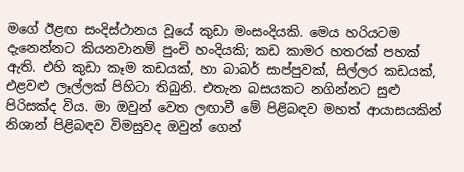මගේ ඊළඟ සංදිස්ථානය වූයේ කුඩා මංසංදියකි. මෙය හරියටම දැනෙන්නට කියනවානම් පුංචි හංදියකි; කඩ කාමර හතරක් පහක් ඇති. එහි කුඩා කෑම කඩයක්, හා බාබර් සාප්පුවක්, සිල්ලර කඩයක්, එළවළු ලෑල්ලක් පිහිටා තිබුනි. එතැන බසයකට නගින්නට සුළු පිරිසක්ද විය. මා ඔවුන් වෙත ලඟාවී මේ පිළිබඳව මහත් ආයාසයකින් නිශාන් පිළිබඳව විමසුවද ඔවුන් ගෙන්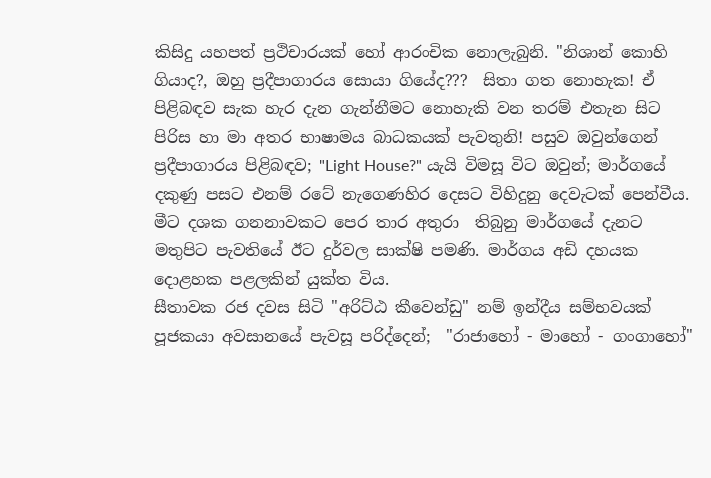කිසිදු යහපත් ප්‍රථිචාරයක් හෝ ආරංචික නොලැබුනි. "නිශාන් කොහි ගියාද?, ඔහු ප්‍රදීපාගාරය සොයා ගියේද???  සිතා ගත නොහැක! ඒ පිළිබඳව සැක හැර දැන ගැන්නීමට නොහැකි වන තරම් එතැන සිට පිරිස හා මා අතර භාෂාමය බාධකයක් පැවතුනි! පසුව ඔවුන්ගෙන් ප්‍රදීපාගාරය පිළිබඳව; "Light House?" යැයි විමසූ විට ඔවුන්; මාර්ගයේ දකුණු පසට එනම් රටේ නැගෙණහිර දෙසට විහිදුනු දෙවැටක් පෙන්වීය. මීට දශක ගනනාවකට පෙර තාර අතුරා  තිබුනු මාර්ගයේ දැනට මතුපිට පැවතියේ ඊට දුර්වල සාක්ෂි පමණි. මාර්ගය අඩි දහයක දොළහක පළලකින් යුක්ත විය.
සීතාවක රජ දවස සිටි "අරිට්ඨ කීවෙන්ඩු" නම් ඉන්දීය සම්භවයක් පූජකයා අවසානයේ පැවසූ පරිද්දෙන්;  "රාජාහෝ - මාහෝ - ගංගාහෝ"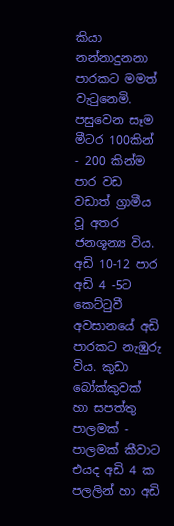කියා නන්නාදුනනා පාරකට මමත් වැටුනෙමි. පසුවෙන සෑම මීටර 100කින් - 200 කින්ම පාර වඩ වඩාත් ග්‍රාමීය වූ අතර ජනශූන්‍ය විය. අඩි 10-12 පාර අඩි 4 -5ට කෙට්ටුවී අවසානයේ අඩි පාරකට නැඹුරු විය. කුඩා බෝක්කුවක් හා සපත්තු පාලමක් - පාලමක් කීවාට එයද අඩි 4 ක පලලින් හා අඩි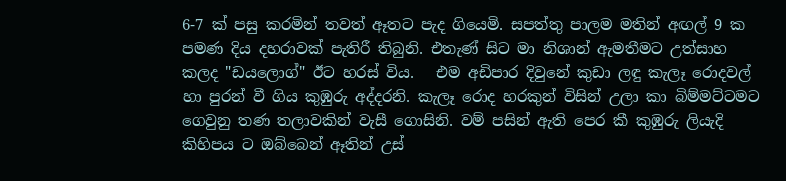6-7 ක් පසු කරමින් තවත් ඈතට පැද ගියෙමි. සපත්තු පාලම මතින් අඟල් 9 ක පමණ දිය දහරාවක් පැතිරී තිබුනි. එතැණ් සිට මා නිශාන් ඇමතීමට උත්සාහ කලද "ඩයලොග්" ඊට හරස් විය.   එම අඩිපාර දිවුනේ කුඩා ලඳු කැලෑ රොදවල් හා පුරන් වී ගිය කුඹුරු අද්දරනි. කැලෑ රොද හරකුන් විසින් උලා කා බිම්මට්ටමට ගෙවුනු තණ තලාවකින් වැසී ගොසිනි. වම් පසින් ඇති පෙර කී කුඹුරු ලියැදි කිහිපය ට ඔබ්බෙන් ඈතින් උස්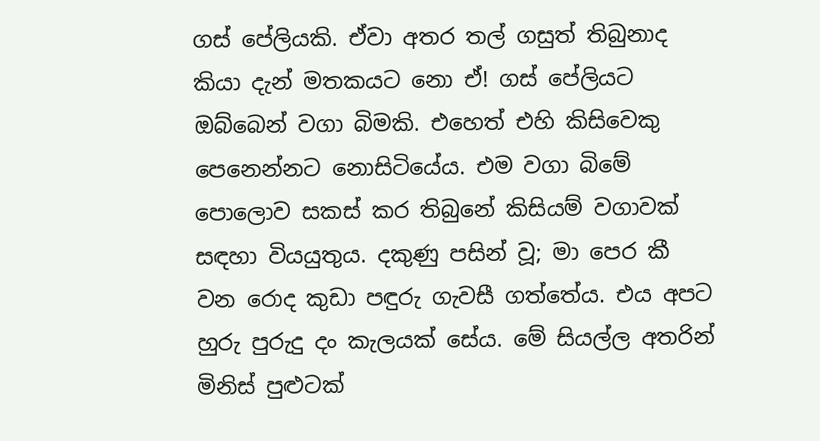ගස් පේලියකි. ඒවා අතර තල් ගසුත් තිබුනාද කියා දැන් මතකයට නො ඒ! ගස් පේලියට ඔබ්බෙන් වගා බිමකි. එහෙත් එහි කිසිවෙකු පෙනෙන්නට නොසිටියේය. එම වගා බිමේ පොලොව සකස් කර තිබුනේ කිසියම් වගාවක් සඳහා වියයුතුය. දකුණු පසින් වූ; මා පෙර කී වන රොද කුඩා පඳුරු ගැවසී ගත්තේය. එය අපට හුරු පුරුදු දං කැලයක් සේය. මේ සියල්ල අතරින් මිනිස් පුළුටක්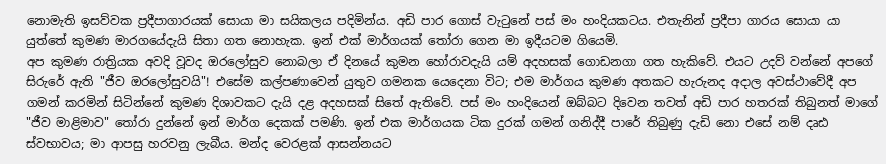නොමැති ඉසව්වක ප්‍රදීපාගාරයක් සොයා මා සයිකලය පදිමින්ය. අඩි පාර ගොස් වැටුනේ පස් මං හංදියකටය. එතැනින් ප්‍රදීපා ගාරය සොයා යා යුත්තේ කුමණ මාරගයේදැයි සිතා ගත නොහැක. ඉන් එක් මාර්ගයක් තෝරා ගෙන මා ඉදීයටම ගියෙමි.
අප කුමණ රාත්‍රියක අවදි වූවද ඔරලෝසුව නොබලා ඒ දිනයේ කුමන හෝරාවදැයි යම් අදහසක් ගොඩනගා ගත හැකිවේ. එයට උදව් වන්නේ අපගේ සිරුරේ ඇති "ජීව ඔරලෝසුවයි"! එසේම කල්පණාවෙන් යුතුව ගමනක යෙදෙනා විට; එම මාර්ගය කුමණ අතකට හැරුනද අදාල අවස්ථාවේදී අප ගමන් කරමින් සිටින්නේ කුමණ දිශාවකට දැයි දළ අදහසක් සිතේ ඇතිවේ. පස් මං හංදියෙන් ඔබ්බට දිවෙන තවත් අඩි පාර හතරක් තිබුනත් මාගේ "ජීව මාළිමාව" තෝරා දුන්නේ ඉන් මාර්ග දෙකක් පමණි. ඉන් එක මාර්ගයක ටික දුරක් ගමන් ගනිද්දී පාරේ තිබුණු දැඩි නො එසේ නම් දෘඪ ස්වභාවය; මා ආපසු හරවනු ලැබීය. මන්ද වෙරළක් ආසන්නයට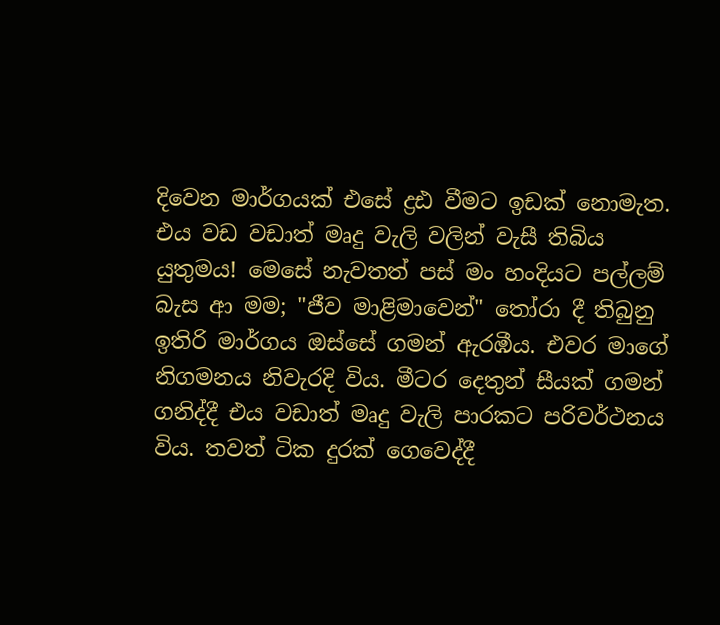දිවෙන මාර්ගයක් එසේ ද්‍රඪ වීමට ඉඩක් නොමැත. එය වඩ වඩාත් මෘදු වැලි වලින් වැසී තිබිය යුතුමය! මෙසේ නැවතත් පස් මං හංදියට පල්ලම් බැස ආ මම; "ජීව මාළිමාවෙන්" තෝරා දී තිබුනු ඉතිරි මාර්ගය ඔස්සේ ගමන් ඇරඹීය. එවර මාගේ නිගමනය නිවැරදි විය. මීටර දෙතුන් සීයක් ගමන් ගනිද්දී එය වඩාත් මෘදු වැලි පාරකට පරිවර්ථනය විය. තවත් ටික දුරක් ගෙවෙද්දී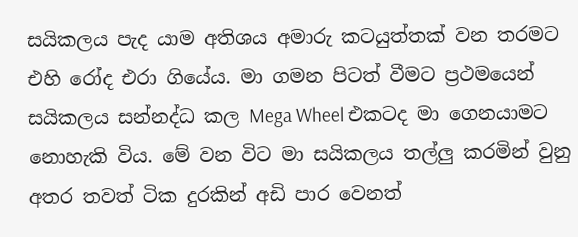සයිකලය පැද යාම අතිශය අමාරු කටයුත්තක් වන තරමට එහි රෝද එරා ගියේය. මා ගමන පිටත් වීමට ප්‍රථමයෙන් සයිකලය සන්නද්ධ කල Mega Wheel එකටද මා ගෙනයාමට නොහැකි විය. මේ වන විට මා සයිකලය තල්ලු කරමින් වුනු අතර තවත් ටික දුරකින් අඩි පාර වෙනත්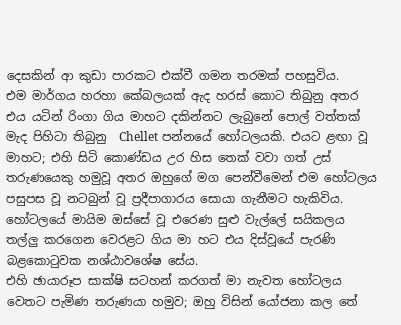දෙසකින් ආ කුඩා පාරකට එක්වී ගමන තරමක් පහසුවිය.
එම මාර්ගය හරහා කේබලයක් ඇද හරස් කොට තිබුනු අතර එය යටින් රිංගා ගිය මාහට දකින්නට ලැබුනේ පොල් වත්තක් මැද පිහිටා තිබුනු  Chellet පන්නයේ හෝටලයකි. එයට ළඟා වූ මාහට; එහි සිටි කොණ්ඩය උර හිස තෙක් වවා ගත් උස් තරුණයෙකු හමුවූ අතර ඔහුගේ මග පෙන්වීමෙන් එම හෝටලය පසුපස වූ නටබුන් වූ ප්‍රදීපාගාරය සොයා ගැනීමට හැකිවිය. හෝටලයේ මායිම ඔස්සේ වූ එරෙණ සුළු වැල්ලේ සයිකලය තල්ලු කරගෙන වෙරළට ගිය මා හට එය දිස්වූයේ පැරණි බළකොටුවක නශ්ඨාවශේෂ සේය.
එහි ඡායාරූප සාක්ෂි සටහන් කරගත් මා නැවත හෝටලය වෙතට පැමිණ තරුණයා හමුව; ඔහු විසින් යෝජනා කල තේ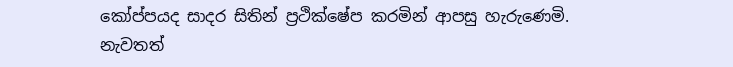කෝප්පයද සාදර සිතින් ප්‍රථික්ෂේප කරමින් ආපසු හැරුණෙමි. නැවතත්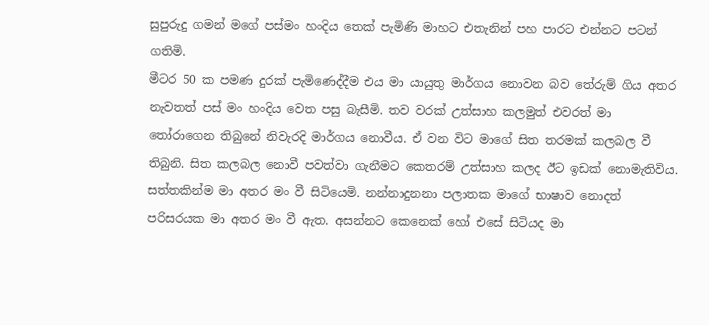සුපුරුදු ගමන් මගේ පස්මං හංදිය තෙක් පැමිණි මාහට එතැනින් පහ පාරට එන්නට පටන් ගතිමි.
මීටර 50 ක පමණ දුරක් පැමිණෙද්දීම එය මා යායුතු මාර්ගය නොවන බව තේරුම් ගිය අතර නැවතත් පස් මං හංදිය වෙත පසු බැසීමි. තව වරක් උත්සාහ කලමුත් එවරත් මා තෝරාගෙන තිබුනේ නිවැරදි මාර්ගය නොවීය. ඒ වන විට මාගේ සිත තරමක් කලබල වී තිබුනි. සිත කලබල නොවී පවත්වා ගැනීමට කෙතරම් උත්සාහ කලද ඊට ඉඩක් නොමැතිවිය. සත්තකින්ම මා අතර මං වී සිටියෙමි. නන්නාදුනනා පලාතක මාගේ භාෂාව නොදත් පරිසරයක මා අතර මං වී ඇත. අසන්නට කෙනෙක් හෝ එසේ සිටියද මා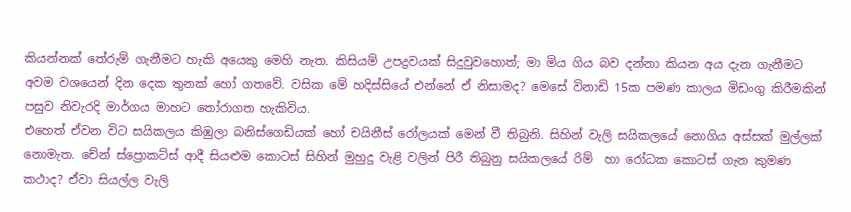කියන්නක් තේරුම් ගැනීමට හැකි අයෙකු මෙහි නැත. කිසියම් උපද්‍රවයක් සිදුවුවහොත්; මා මිය ගිය බව දන්නා කියන අය දැන ගැනීමට අවම වශයෙන් දින දෙක තුනක් හෝ ගතවේ. වසික මේ හදිස්සියේ එන්නේ ඒ නිසාමද? මෙසේ විනාඩි 15ක පමණ කාලය මිඩංගු කිරීමකින් පසුව නිවැරදි මාර්ගය මාහට තෝරාගත හැකිවිය.
එහෙත් ඒවන විට සයිකලය කිඹුලා බනිස්ගෙඩියක් හෝ චයිනීස් රෝලයක් මෙන් වී තිබුනි. සිහින් වැලි සයිකලයේ නොගිය අස්සක් මුල්ලක් නොමැත. චේන් ස්ප්‍රොකට්ස් ආදී සියළුම කොටස් සිහින් මුහුදු වැළි වලින් පිරී තිබුනු සයිකලයේ රිම්  හා රෝධක කොටස් ගැන කුමණ කථාද? ඒවා සියල්ල වැලි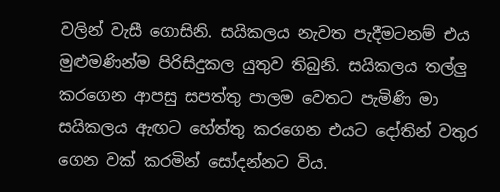වලින් වැසී ගොසිනි. සයිකලය නැවත පැදීමටනම් එය මුළුමණින්ම පිරිසිදුකල යුතුව තිබුනි. සයිකලය තල්ලු කරගෙන ආපසු සපත්තු පාලම වෙතට පැමිණි මා සයිකලය ඇඟට හේත්තු කරගෙන එයට දෝතින් වතුර ගෙන වක් කරමින් සෝදන්නට විය.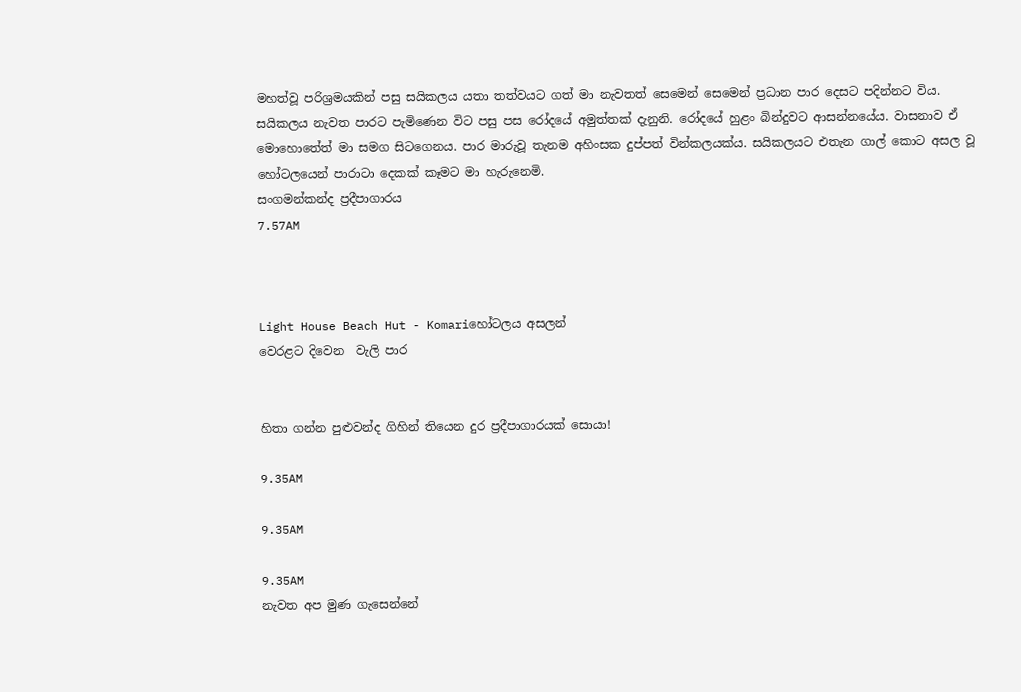මහත්වූ පරිශ්‍රමයකින් පසු සයිකලය යතා තත්වයට ගත් මා නැවතත් සෙමෙන් සෙමෙන් ප්‍රධාන පාර දෙසට පදින්නට විය. සයිකලය නැවත පාරට පැමිණෙන විට පසු පස රෝදයේ අමුත්තක් දැනුනි. රෝදයේ හුළං බින්දුවට ආසන්නයේය. වාසනාව ඒ මොහොතේත් මා සමග සිටගෙනය. පාර මාරුවූ තැනම අහිංසක දුප්පත් වින්කලයක්ය. සයිකලයට එතැන ගාල් කොට අසල වූ හෝටලයෙන් පාරාටා දෙකක් කෑමට මා හැරුනෙමි.
සංගමන්කන්ද ප්‍රදීපාගාරය
7.57AM



Light House Beach Hut - Komariහෝටලය අසලන්
වෙරළට දිවෙන  වැලි පාර


හිතා ගන්න පුළුවන්ද ගිහින් තියෙන දුර ප්‍රදීපාගාරයක් සොයා!

9.35AM

9.35AM

9.35AM
නැවත අප මුණ ගැසෙන්නේ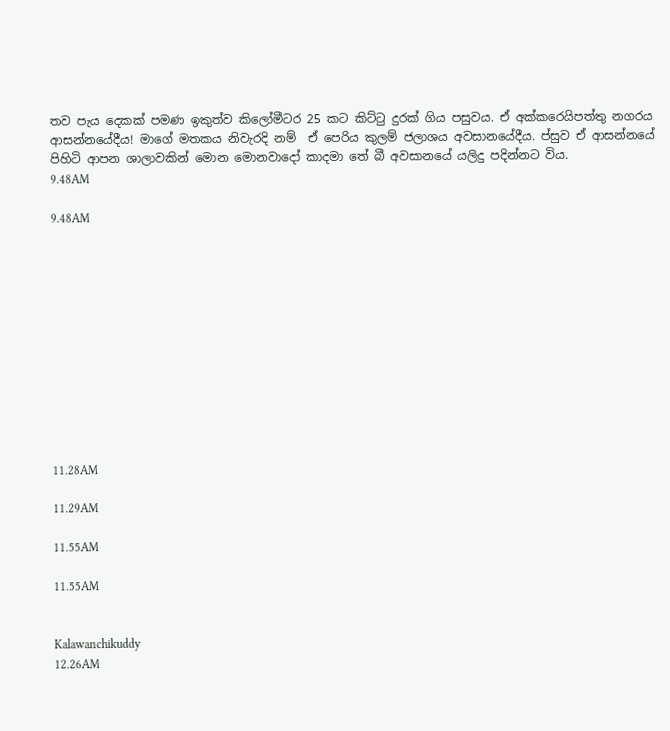තව පැය දෙකක් පමණ ඉකුත්ව කිලෝමීටර 25 කට කිට්ටු දුරක් ගිය පසුවය. ඒ අක්කරෙයිපත්තු නගරය ආසන්නයේදීය! මාගේ මතකය නිවැරදි නම්  ඒ පෙරිය කුලම් ජලාශය අවසානයේදීය. ප්සුව ඒ ආසන්නයේ පිහිටි ආපන ශාලාවකින් මොන මොනවාදෝ කාදමා තේ බී අවසානයේ යලිදු පදින්නට විය.
9.48AM

9.48AM












11.28AM

11.29AM

11.55AM

11.55AM


Kalawanchikuddy
12.26AM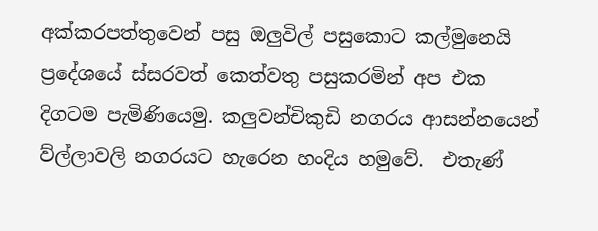අක්කරපත්තුවෙන් පසු ඔලුවිල් පසුකොට කල්මුනෙයි ප්‍රදේශයේ ස්සරවත් කෙත්වතු පසුකරමින් අප එක දිගටම පැමිණියෙමු. කලුවන්චිකුඩි නගරය ආසන්නයෙන් ව්ල්ලාවලි නගරයට හැරෙන හංදිය හමුවේ.  එතැණ්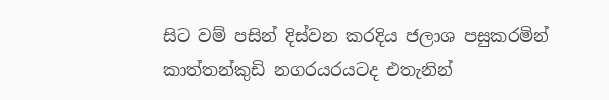සිට වම් පසින් දිස්වන කරදිය ජලාශ පසුකරමින් කාත්තන්කුඩි නගරයරයටද එතැනින්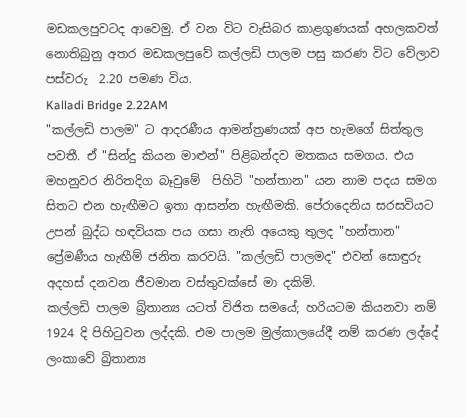මඩකලපුවටද ආවෙමු. ඒ වන විට වැසිබර කාළගුණයක් අහලකවත් නොතිබුනු අතර මඩකලපුවේ කල්ලඩි පාලම පසු කරණ විට වේලාව පස්වරු  2.20 පමණ විය.
Kalladi Bridge 2.22AM
"කල්ලඩි පාලම" ට ආදරණීය ආමන්ත්‍රණයක් අප හැමගේ සිත්තුල පවතී. ඒ "සින්දු කියන මාළුන්" පිළිබන්දව මතකය සමගය. එය මහනුවර නිරිතදිග බෑවුමේ  පිහිටි "හන්තාන" යන නාම පදය සමග සිතට එන හැඟීමට ඉතා ආසන්න හැඟීමකි. පේරාදෙනිය සරසවියට උපන් බුද්ධ හඳවියක පය ගසා නැති අයෙකු තුලද "හන්තාන" ප්‍රේමණීය හැඟීම් ජනිත කරවයි. "කල්ලඩි පාලමද" එවන් සොඳුරු අදහස් දනවන ජීවමාන වස්තුවක්සේ මා දකිමි.
කල්ලඩි පාලම බ්‍රිතාන්‍ය යටත් විජිත සමයේ; හරියටම කියනවා නම් 1924 දි පිහිටුවන ලද්දකි. එම පාලම මුල්කාලයේදී නම් කරණ ලද්දේ ලංකාවේ බ්‍රිතාන්‍ය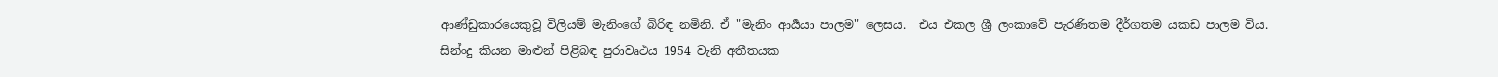ආණ්ඩුකාරයෙකුවූ විලියම් මැනිංගේ බිරිඳ නමිනි. ඒ "මැනිං ආර්‍යයා පාලම" ලෙසය.  එය එකල ශ්‍රී ලංකාවේ පැරණිතම දීර්ගතම යකඩ පාලම විය.
සින්ංදු කියන මාළුන් පිළිබඳ පුරාවෘථය 1954 වැනි අතීතයක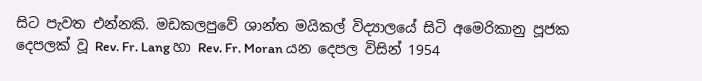සිට පැවත එන්නකි. මඩකලපුවේ ශාන්ත මයිකල් විද්‍යාලයේ සිටි අමෙරිකානු පූජක දෙපලක් වූ Rev. Fr. Lang හා Rev. Fr. Moran යන දෙපල විසින් 1954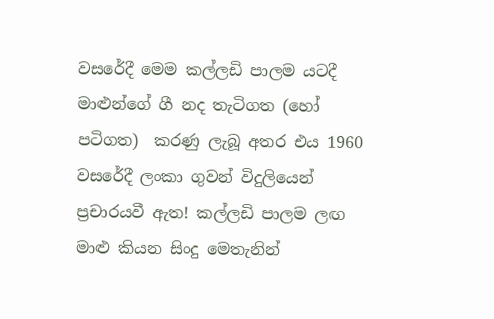වසරේදී මෙම කල්ලඩි පාලම යටදී මාළුන්ගේ ගී නද තැටිගත (හෝ පටිගත)  කරණු ලැබූ අතර එය 1960 වසරේදී ලංකා ගුවන් විදුලියෙන් ප්‍රචාරයවී ඇත! කල්ලඩි පාලම ලඟ මාළු කියන සිංදු මෙතැනින්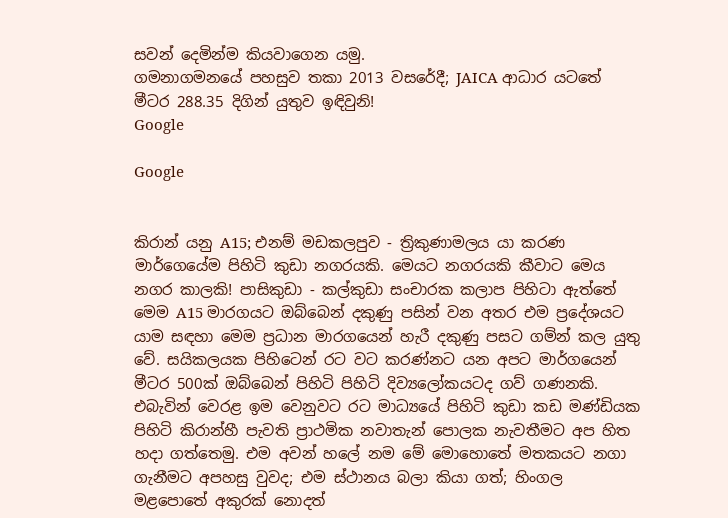සවන් දෙමින්ම කියවාගෙන යමු.
ගමනාගමනයේ පහසුව තකා 2013 වසරේදී; JAICA ආධාර යටතේ මීටර 288.35 දිගින් යුතුව ඉඳිවුනි!
Google

Google


කිරාන් යනු A15; එනම් මඩකලපුව - ත්‍රිකුණාමලය යා කරණ මාර්ගෙයේම පිහිටි කුඩා නගරයකි. මෙයට නගරයකි කීවාට මෙය නගර කාලකි! පාසිකුඩා - කල්කුඩා සංචාරක කලාප පිහිටා ඇත්තේ මෙම A15 මාරගයට ඔබ්බෙන් දකුණු පසින් වන අතර එම ප්‍රදේශයට යාම සඳහා මෙම ප්‍රධාන මාරගයෙන් හැරී දකුණු පසට ගම්න් කල යුතු වේ. සයිකලයක පිහිටෙන් රට වට කරණ්නට යන අපට මාර්ගයෙන් මීටර 500ක් ඔබ්බෙන් පිහිටි පිහිටි දිව්‍යලෝකයටද ගව් ගණනකි. එබැවින් වෙරළ ඉම වෙනුවට රට මාධ්‍යයේ පිහිටි කුඩා කඩ මණ්ඩියක පිහිටි කිරාන්හී පැවති ප්‍රාථමික නවාතැන් පොලක නැවතීමට අප හිත හදා ගත්තෙමු. එම අවන් හලේ නම මේ මොහොතේ මතකයට නගා ගැනීමට අපහසු වුවද; එම ස්ථානය බලා කියා ගත්; හිංගල මළපොතේ අකුරක් නොදත්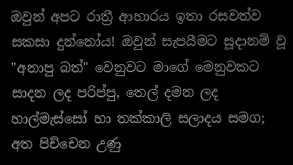ඔවුන් අපට රාත්‍රී ආහාරය ඉතා රසවත්ව සකසා දුන්නෝය! ඔවුන් සැපයීමට සූදානම් වූ "අනාපු බත්" වෙනුවට මාගේ මෙනුවකට සාදන ලද පරිප්පු, තෙල් දමන ලද හාල්මැස්සෝ හා තක්කාලි සලාදය සමග; අත පිච්චෙන උණු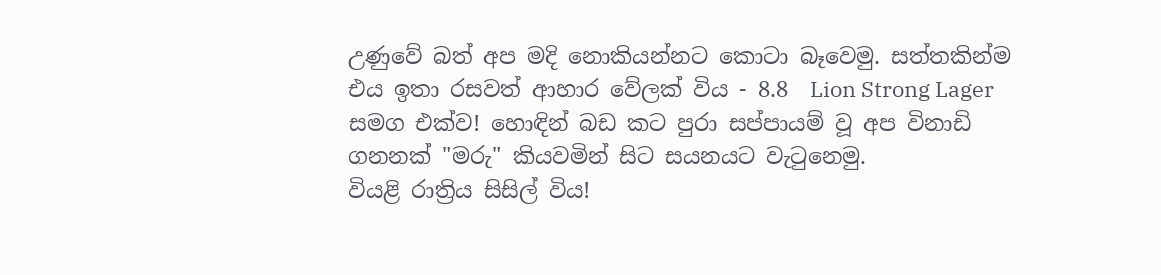උණුවේ බත් අප මදි නොකියන්නට කොටා බෑවෙමු. සත්තකින්ම එය ඉතා රසවත් ආහාර වේලක් විය - 8.8  Lion Strong Lager සමග එක්ව! හොඳින් බඩ කට පුරා සප්පායම් වූ අප විනාඩි ගනනක් "මරු" කියවමින් සිට සයනයට වැටුනෙමු.
වියළි රාත්‍රිය සිසිල් විය!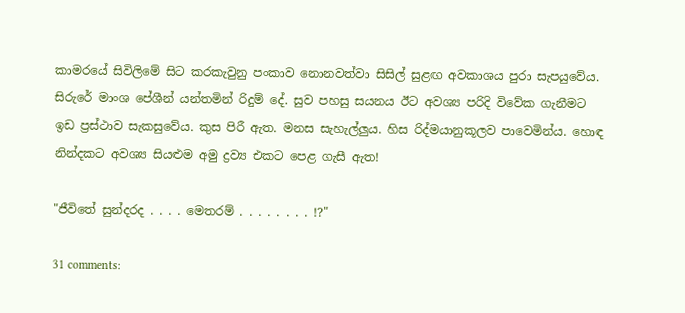කාමරයේ සිවිලිමේ සිට කරකැවුනු පංකාව නොනවත්වා සිසිල් සුළඟ අවකාශය පුරා සැපයුවේය. සිරුරේ මාංශ පේශීන් යන්තමින් රිදුම් දේ. සුව පහසු සයනය ඊට අවශ්‍ය පරිදි විවේක ගැනීමට ඉඩ ප්‍රස්ථාව සැකසුවේය. කුස පිරී ඇත. මනස සැහැල්ලුය. හිස රිද්මයානුකූලව පාවෙමින්ය. හොඳ නින්දකට අවශ්‍ය සියළුම අමු ද්‍රව්‍ය එකට පෙළ ගැසී ඇත!

"ජීවිතේ සුන්දරද . . . . මෙතරම් . . . . . . . . !?"

31 comments: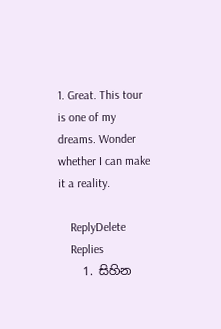1. Great. This tour is one of my dreams. Wonder whether I can make it a reality.

    ReplyDelete
    Replies
    1. සිහින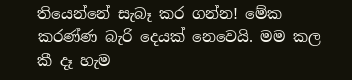තියෙන්නේ සැබෑ කර ගන්න! මේක කරණ්ණ බැරි දෙයක් නෙවෙයි. මම කල කී දෑ හැම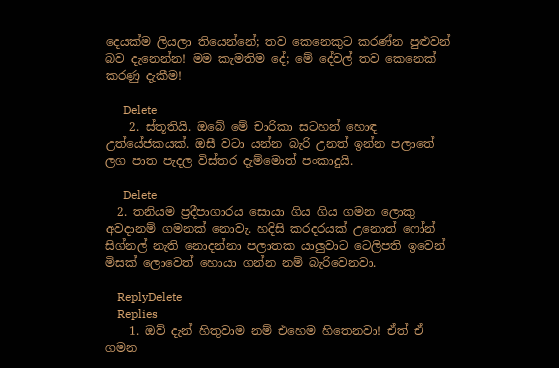දෙයක්ම ලියලා තියෙන්නේ; තව කෙනෙකුට කරණ්න පුළුවන් බව දැනෙන්න! මම කැමතිම දේ; මේ දේවල් තව කෙනෙක් කරණු දැකීම!

      Delete
    2. ස්තූතියි. ඔබේ මේ චාරිකා සටහන් හොඳ උත්යේජකයක්. ඔසී වටා යන්න බැරි උනත් ඉන්න පලාතේ ලග පාත පැදල විස්තර දැම්මොත් පංකාදුයි.

      Delete
  2. තනියම ප්‍රදීපාගාරය සොයා ගිය ගිය ගමන ලොකු අවදානම් ගමනක් නොවැ. හදිසි කරදරයක් උනොත් ෆෝන් සිග්නල් නැති නොදන්නා පලාතක යාලුවාට ටෙලිපති ඉවෙන් මිසක් ලොවෙත් හොයා ගන්න නම් බැරිවෙනවා.

    ReplyDelete
    Replies
    1. ඔව් දැන් හිතුවාම නම් එහෙම හිතෙනවා! ඒත් ඒ ගමන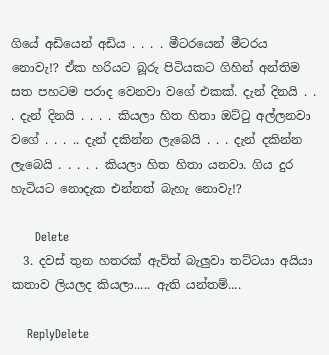ගියේ අඩියෙන් අඩිය . . . . මීටරයෙන් මීටරය නොවැ!? ඒක හරියට බූරු පිටියකට ගිහින් අන්තිම සත පහටම පරාද වෙනවා වගේ එකක්. දැන් දිනයි . . . දැන් දිනයි . . . . කියලා හිත හිතා ඔට්ටු අල්ලනවා වගේ . . . .. දැන් දකින්න ලැබෙයි . . . දැන් දකින්න ලැබෙයි . . . . . කියලා හිත හිතා යනවා. ගිය දුර හැටියට නොදැක එන්නත් බැහැ නොවැ!?

      Delete
  3. දවස් තුන හතරක් ඇවිත් බැලුවා තට්ටයා අයියා කතාව ලියලද කියලා..... ඇති යන්තම්....

    ReplyDelete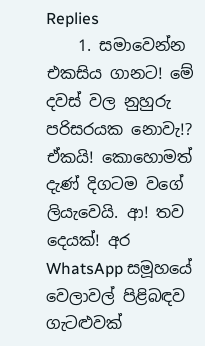Replies
    1. සමාවෙන්න එකසිය ගානට! මේ දවස් වල නුහුරු පරිසරයක නොවැ!? ඒකයි! කොහොමත් දැණ් දිගටම වගේ ලියැවෙයි. ආ! තව දෙයක්! අර WhatsApp සමූහයේ වෙලාවල් පිළිබඳව ගැටළුවක්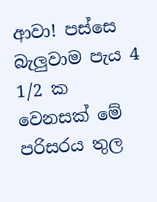ආවා! පස්සෙ බැලුවාම පැය 4 1/2 ක වෙනසක් මේ පරිසරය තුල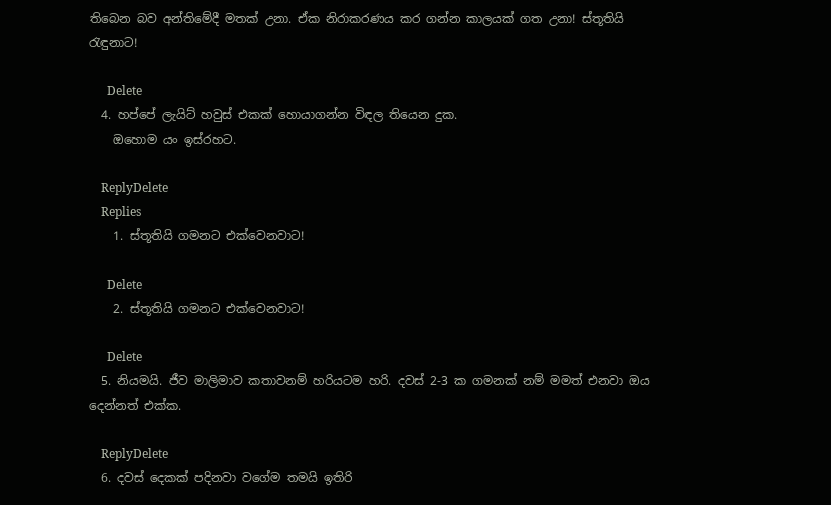තිබෙන බව අන්තිමේදී මතක් උනා. ඒක නිරාකරණය කර ගන්න කාලයක් ගත උනා! ස්තූතියි රැඳුනාට!

      Delete
  4. හප්පේ ලැයිට් හවුස් එකක් හොයාගන්න විඳල තියෙන දුක.
    ඔහොම යං ඉස්රහට.

    ReplyDelete
    Replies
    1. ස්තූතියි ගමනට එක්වෙනවාට!

      Delete
    2. ස්තූතියි ගමනට එක්වෙනවාට!

      Delete
  5. නියමයි. ජීව මාලිමාව කතාවනම් හරියටම හරි. දවස් 2-3 ක ගමනක් නම් මමත් එනවා ඔය දෙන්නත් එක්ක.

    ReplyDelete
  6. දවස් දෙකක් පදිනවා වගේම තමයි ඉතිරි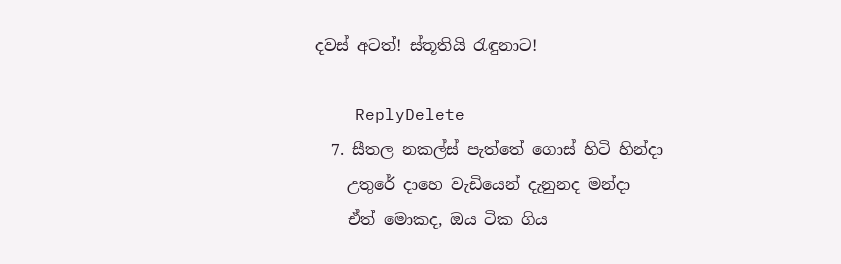දවස් අටත්! ස්තූතියි රැඳුනාට!

    ReplyDelete
  7. සීතල නකල්ස් පැත්තේ ගොස් හිටි හින්දා
    උතුරේ දාහෙ වැඩියෙන් දැනුනද මන්දා
    ඒත් මොකද, ඔය ටික ගිය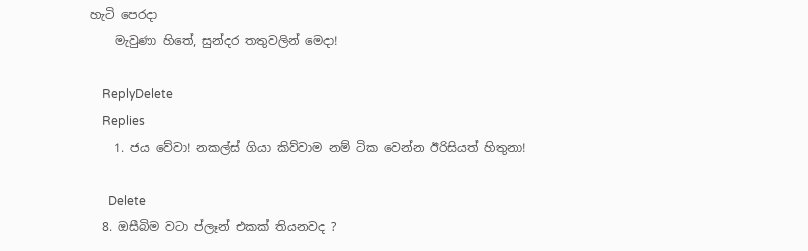හැටි පෙරදා
    මැවුණා හිතේ, සුන්දර තතුවලින් මෙදා!

    ReplyDelete
    Replies
    1. ජය වේවා! නකල්ස් ගියා කිව්වාම නම් ටික වෙන්න ඊරිසියත් හිතුනා!

      Delete
  8. ඔසීබිම වටා ප්ලෑන් එකක් තියනවද ?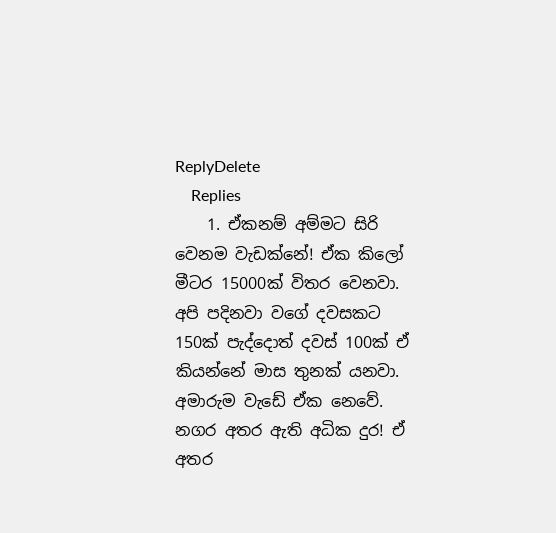ReplyDelete
    Replies
    1. ඒකනම් අම්මට සිරි වෙනම වැඩක්නේ! ඒක කිලෝ මීටර 15000ක් විතර වෙනවා. අපි පදිනවා වගේ දවසකට 150ක් පැද්දොත් දවස් 100ක් ඒ කියන්නේ මාස තුනක් යනවා. අමාරුම වැඩේ ඒක නෙවේ. නගර අතර ඇති අධික දුර! ඒ අතර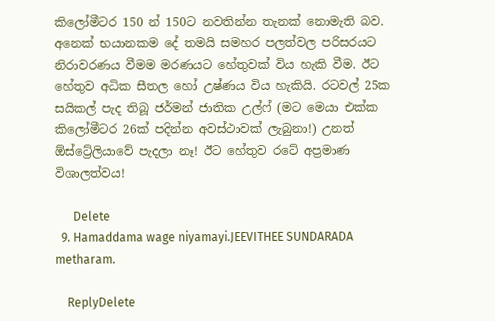කිලෝමීටර 150 න් 150ට නවතින්න තැනක් නොමැති බව. අනෙක් භයානකම දේ තමයි සමහර පලත්වල පරිසරයට නිරාවරණය වීමම මරණයට හේතුවක් විය හැකි වීම. ඊට හේතුව අධික සීතල හෝ උෂ්ණය විය හැකියි. රටවල් 25ක සයිකල් පැද තිබූ ජර්මන් ජාතික උල්ෆ් (මට මෙයා එක්ක කිලෝමීටර 26ක් පදින්න අවස්ථාවක් ලැබුනා!) උනත් ඕස්ට්‍රේලියාවේ පැදලා නෑ! ඊට හේතුව රටේ අප්‍රමාණ විශාලත්වය!

      Delete
  9. Hamaddama wage niyamayi.JEEVITHEE SUNDARADA metharam.

    ReplyDelete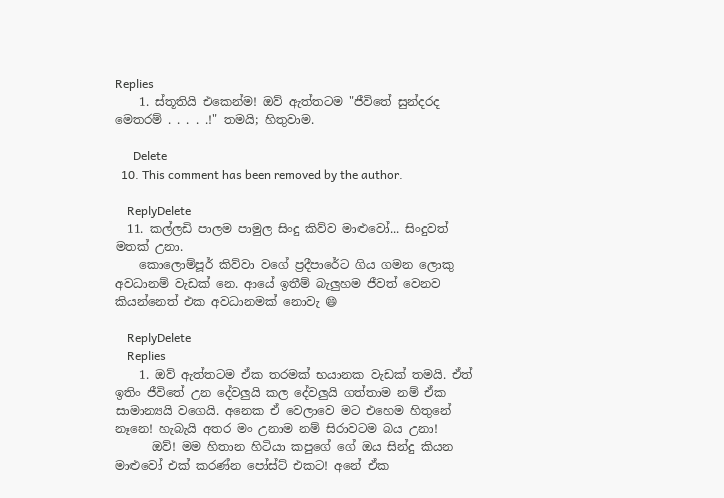Replies
    1. ස්තූතියි එකෙන්ම! ඔව් ඇත්තටම "ජීවිතේ සුන්දරද මෙතරම් . . . . .!" තමයි; හිතුවාම.

      Delete
  10. This comment has been removed by the author.

    ReplyDelete
  11. කල්ලඩි පාලම පාමුල සිංදු කිව්ව මාළුවෝ... සිංදුවත් මතක් උනා.
    කොලොම්පූර් කිව්වා වගේ ප්‍රදීපාරේට ගිය ගමන ලොකු අවධානම් වැඩක් නෙ. ආයේ ඉතීම් බැලුහම ජීවත් වෙනව කියන්නෙත් එක අවධානමක් නොවැ 😄

    ReplyDelete
    Replies
    1. ඔව් ඇත්තටම ඒක තරමක් භයානක වැඩක් තමයි. ඒත් ඉතිං ජීවිතේ උන දේවලුයි කල දේවලුයි ගත්තාම නම් ඒක සාමාන්‍යයි වගෙයි. අනෙක ඒ වෙලාවෙ මට එහෙම හිතුනේ නෑනෙ! හැබැයි අතර මං උනාම නම් සිරාවටම බය උනා!
      ඔව්! මම හිතාන හිටියා කපුගේ ගේ ඔය සින්දු කියන මාළුවෝ එක් කරණ්න පෝස්ට් එකට! අනේ ඒක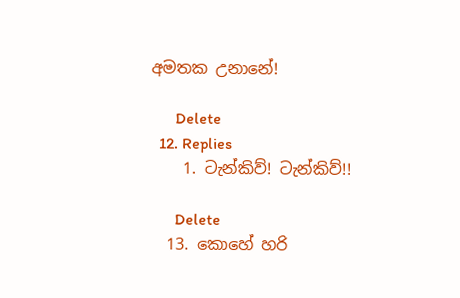අමතක උනානේ!

      Delete
  12. Replies
    1. ටැන්කිව්! ටැන්කිව්!!

      Delete
  13. කොහේ හරි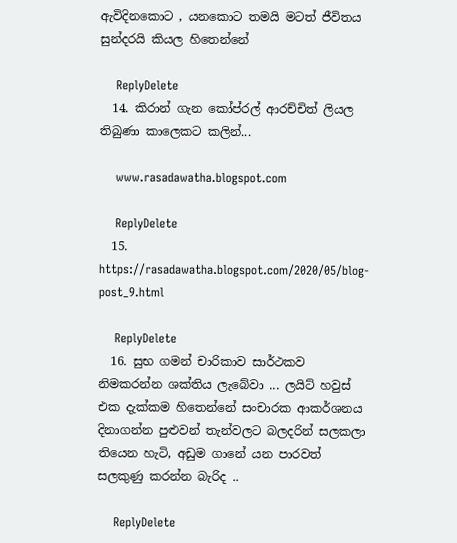ඇවිදිනකොට , යනකොට තමයි මටත් ජීවිතය සුන්දරයි කියල හිතෙන්නේ

    ReplyDelete
  14. කිරාන් ගැන කෝප්රල් ආරච්චිත් ලියල තිබුණා කාලෙකට කලින්...

    www.rasadawatha.blogspot.com

    ReplyDelete
  15. https://rasadawatha.blogspot.com/2020/05/blog-post_9.html

    ReplyDelete
  16. සුභ ගමන් චාරිකාව සාර්ථකව නිමකරන්න ශක්තිය ලැබේවා ... ලයිට් හවුස් එක දැක්කම හිතෙන්නේ සංචාරක ආකර්ශනය දිනාගන්න පුළුවන් තැන්වලට බලදරින් සලකලා තියෙන හැටි, අඩුම ගානේ යන පාරවත් සලකුණු කරන්න බැරිද ..

    ReplyDelete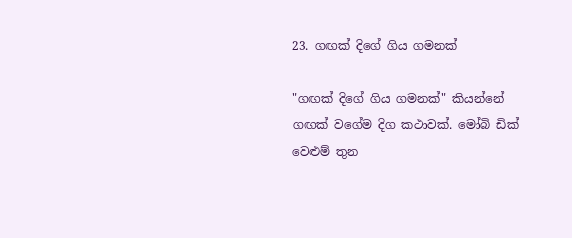23. ගඟක් දිගේ ගිය ගමනක්

"ගඟක් දිගේ ගිය ගමනක්" කියන්නේ ගඟක් වගේම දිග කථාවක්. මෝබි ඩික් වෙළුම් තුන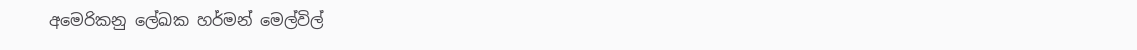අමෙරිකනු ලේඛක හර්මන් මෙල්විල්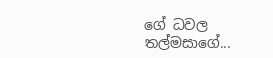ගේ ධවල තල්මසාගේ...